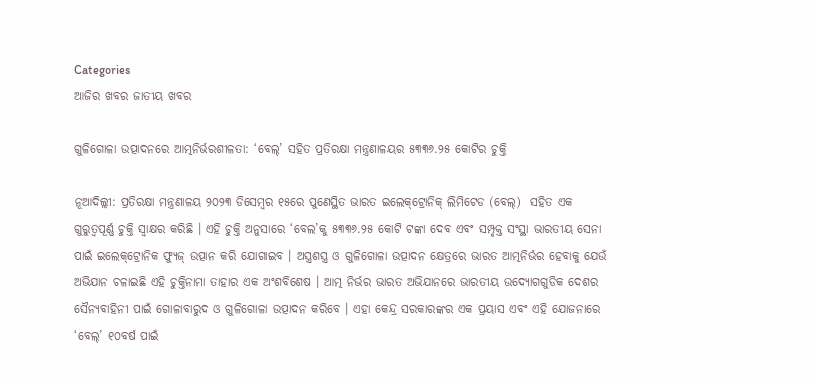Categories
ଆଜିର ଖବର ଜାତୀୟ ଖବର

ଗୁଳିଗୋଳା ଉତ୍ପାଦନରେ ଆତ୍ମନିର୍ଭରଶୀଳତା: ‘ବେଲ୍‌’ ସହିତ ପ୍ରତିରକ୍ଷା ମନ୍ତ୍ରଣାଳୟର ୫୩୩୬.୨୫ କୋଟିର ଚୁକ୍ତି

ନୂଆଦିଲ୍ଲୀ: ପ୍ରତିରକ୍ଷା ମନ୍ତ୍ରଣାଳୟ ୨୦୨୩ ଡିସେମ୍ବର ୧୫ରେ ପୁଣେସ୍ଥିତ ଭାରତ ଇଲେକ୍‌ଟ୍ରୋନିକ୍ ଲିମିଟେଡ (ବେଲ୍‌)  ସହିତ ଏକ ଗୁରୁତ୍ୱପୂର୍ଣ୍ଣ ଚୁକ୍ତି ସ୍ୱାକ୍ଷର କରିଛି । ଏହି ଚୁକ୍ତି ଅନୁସାରେ ‘ବେଲ’କୁ ୫୩୩୬.୨୫ କୋଟି ଟଙ୍କା ଦେବ ଏବଂ ସମ୍ପୃକ୍ତ ସଂସ୍ଥା ଭାରତୀୟ ସେନା ପାଇଁ ଇଲେକ୍‌ଟ୍ରୋନିକ ଫ୍ୟୁଜ୍ ଉତ୍ପାନ କରି ଯୋଗାଇବ । ଅସ୍ତ୍ରଶସ୍ତ୍ର ଓ ଗୁଳିଗୋଳା ଉତ୍ପାଦନ କ୍ଷେତ୍ରରେ ଭାରତ ଆତ୍ମନିର୍ଭର ହେବାକୁ ଯେଉଁ ଅଭିଯାନ ଚଳାଇଛି ଏହି ଚୁକ୍ତିନାମା ତାହାର ଏକ ଅଂଶବିଶେଷ । ଆତ୍ମ ନିର୍ଭର ଭାରତ ଅଭିଯାନରେ ଭାରତୀୟ ଉଦ୍ୟୋଗଗୁଡିକ ଦେଶର ସୈନ୍ୟବାହିନୀ ପାଇଁ ଗୋଳାବାରୁଦ ଓ ଗୁଳିଗୋଳା ଉତ୍ପାଦନ କରିବେ । ଏହା କେନ୍ଦ୍ର ସରକାରଙ୍କର ଏକ ପ୍ରୟାସ ଏବଂ ଏହି ଯୋଜନାରେ ‘ବେଲ୍‌’ ୧୦ବର୍ଷ ପାଇଁ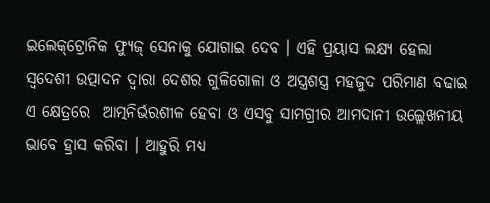ଇଲେକ୍‌ଟ୍ରୋନିକ ଫ୍ୟୁଜ୍ ସେନାକୁ ଯୋଗାଇ ଦେବ । ଏହି ପ୍ରୟାସ ଲକ୍ଷ୍ୟ ହେଲା ସ୍ୱଦେଶୀ ଉତ୍ପାଦନ ଦ୍ୱାରା ଦେଶର ଗୁଳିଗୋଳା ଓ ଅସ୍ତ୍ରଶସ୍ତ୍ର ମହଜୁଦ ପରିମାଣ ବଢାଇ ଏ କ୍ଷେତ୍ରରେ  ଆତ୍ମନିର୍ଭରଶୀଳ ହେବା ଓ ଏସବୁ ସାମଗ୍ରୀର ଆମଦାନୀ ଉଲ୍ଲେଖନୀୟ ଭାବେ ହ୍ରାସ କରିବା । ଆହୁରି ମଧ୍ୟ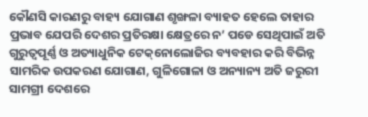କୌଣସି କାରଣରୁ ବାହ୍ୟ ଯୋଗାଣ ଶୃଙ୍ଖଳା ବ୍ୟାହତ ହେଲେ ତାହାର ପ୍ରଭାବ ଯେପରି ଦେଶର ପ୍ରତିରକ୍ଷା କ୍ଷେତ୍ରରେ ନ’ ପଡେ ସେଥିପାଇଁ ଅତି ଗୁରୁତ୍ୱପୂର୍ଣ୍ଣ ଓ ଅତ୍ୟାଧୁନିକ ଟେକ୍‌ନୋଲୋଜିର ବ୍ୟବହାର କରି ବିଭିନ୍ନ ସାମରିକ ଉପକରଣ ଯୋଗାଣ, ଗୁଳିଗୋଳା ଓ ଅନ୍ୟାନ୍ୟ ଅତି ଜରୁରୀ ସାମଗ୍ରୀ ଦେଶରେ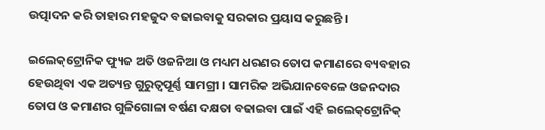ଉତ୍ପାଦନ କରି ତାହାର ମହଜୁଦ ବଢାଇବାକୁ ସରକାର ପ୍ରୟାସ କରୁଛନ୍ତି ।

ଇଲେକ୍‌ଟ୍ରୋନିକ ଫ୍ୟୁଜ ଅତି ଓଜନିଆ ଓ ମଧ୍ୟମ ଧରଣର ତୋପ କମାଣରେ ବ୍ୟବହାର ହେଉଥିବା ଏକ ଅତ୍ୟନ୍ତ ଗୁରୁତ୍ୱପୂର୍ଣ୍ଣ ସାମଗ୍ରୀ । ସାମରିକ ଅଭିଯାନବେଳେ ଓଜନଦାର ତୋପ ଓ କମାଣର ଗୁଳିଗୋଳା ବର୍ଷଣ ଦକ୍ଷତା ବଢାଇବା ପାଇଁ ଏହି ଇଲେକ୍‌ଟ୍ରୋନିକ୍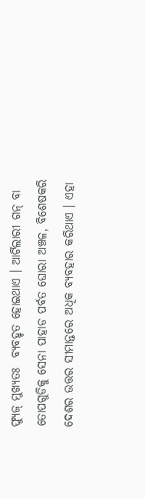ଫ୍ୟୁଜ୍ ମୁଖ୍ୟତଃ  ବ୍ୟବହୃତ ହୋଇଥାଏ । ଆର୍ଟିଲାରୀ ଗନ୍ ବା ତୋପଗୁଡିକୁ ସେନା ପାହାଡ ପର୍ବତ ଘୋରା ଅଞ୍ଚଳ, ବିଶେଷକରି ଦେଶର ଉତ୍ତର ସୀମାନ୍ତରେ ଅଧିକ ବ୍ୟବହାର କରିଥାଏ । ଏହା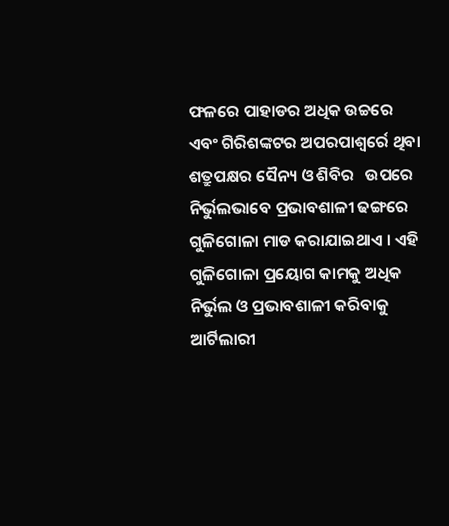ଫଳରେ ପାହାଡର ଅଧିକ ଉଚ୍ଚରେ ଏବଂ ଗିରିଶଙ୍କଟର ଅପରପାଶ୍ୱର୍ରେ ଥିବା ଶତ୍ରୁପକ୍ଷର ସୈନ୍ୟ ଓ ଶିବିର   ଉପରେ ନିର୍ଭୁଲଭାବେ ପ୍ରଭାବଶାଳୀ ଢଙ୍ଗରେ ଗୁଳିଗୋଳା ମାଡ କରାଯାଇଥାଏ । ଏହି ଗୁଳିଗୋଳା ପ୍ରୟୋଗ କାମକୁ ଅଧିକ ନିର୍ଭୁଲ ଓ ପ୍ରଭାବଶାଳୀ କରିବାକୁ ଆର୍ଟିଲାରୀ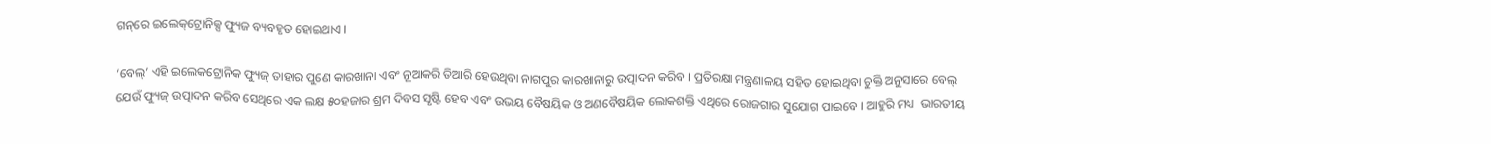ଗନ୍‌ରେ ଇଲେକ୍‌ଟ୍ରୋନିକ୍ସ ଫ୍ୟୁଜ ବ୍ୟବହୃତ ହୋଇଥାଏ ।

‘ବେଲ୍‌’ ଏହି ଇଲେକଟ୍ରୋନିକ ଫ୍ୟୁଜ୍ ତାହାର ପୁଣେ କାରଖାନା ଏବଂ ନୂଆକରି ତିଆରି ହେଉଥିବା ନାଗପୁର କାରଖାନାରୁ ଉତ୍ପାଦନ କରିବ । ପ୍ରତିରକ୍ଷା ମନ୍ତ୍ରଣାଳୟ ସହିତ ହୋଇଥିବା ଚୁକ୍ତି ଅନୁସାରେ ବେଲ୍ ଯେଉଁ ଫ୍ୟୁଜ୍ ଉତ୍ପାଦନ କରିବ ସେଥିରେ ଏକ ଲକ୍ଷ ୫୦ହଜାର ଶ୍ରମ ଦିବସ ସୃଷ୍ଟି ହେବ ଏବଂ ଉଭୟ ବୈଷୟିକ ଓ ଅଣବୈଷୟିକ ଲୋକଶକ୍ତି ଏଥିରେ ରୋଜଗାର ସୁଯୋଗ ପାଇବେ । ଆହୁରି ମଧ୍ୟ  ଭାରତୀୟ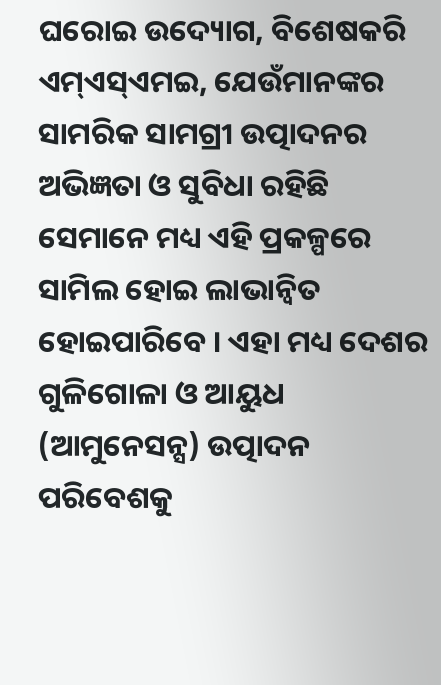ଘରୋଇ ଉଦ୍ୟୋଗ, ବିଶେଷକରି ଏମ୍‌ଏସ୍‌ଏମଇ, ଯେଉଁମାନଙ୍କର ସାମରିକ ସାମଗ୍ରୀ ଉତ୍ପାଦନର ଅଭିଜ୍ଞତା ଓ ସୁବିଧା ରହିଛି ସେମାନେ ମଧ୍ୟ ଏହି ପ୍ରକଳ୍ପରେ ସାମିଲ ହୋଇ ଲାଭାନ୍ୱିତ ହୋଇପାରିବେ । ଏହା ମଧ୍ୟ ଦେଶର ଗୁଳିଗୋଳା ଓ ଆୟୁଧ (ଆମୁନେସନ୍ସ) ଉତ୍ପାଦନ ପରିବେଶକୁ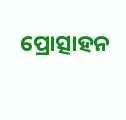ପ୍ରୋତ୍ସାହନ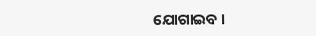ଯୋଗାଇବ ।